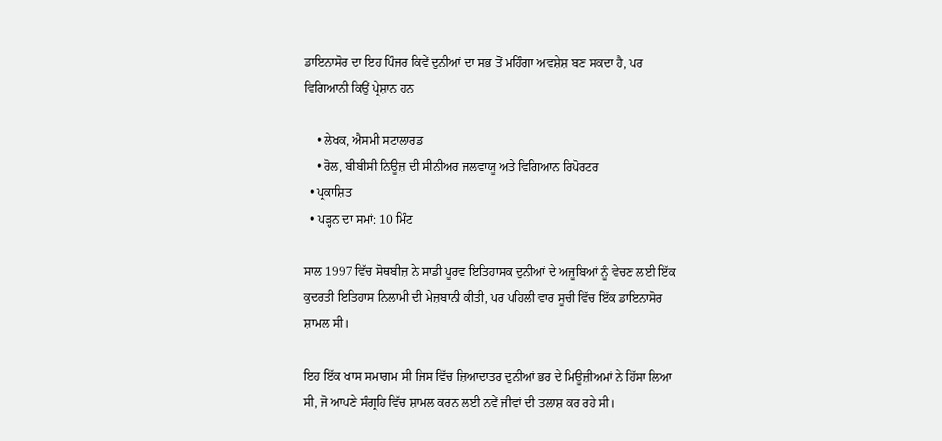ਡਾਇਨਾਸੋਰ ਦਾ ਇਹ ਪਿੰਜਰ ਕਿਵੇਂ ਦੁਨੀਆਂ ਦਾ ਸਭ ਤੋਂ ਮਹਿੰਗਾ ਅਵਸ਼ੇਸ਼ ਬਣ ਸਕਦਾ ਹੈ, ਪਰ ਵਿਗਿਆਨੀ ਕਿਉਂ ਪ੍ਰੇਸ਼ਾਨ ਹਨ

    • ਲੇਖਕ, ਐਸਮੀ ਸਟਾਲਾਰਡ
    • ਰੋਲ, ਬੀਬੀਸੀ ਨਿਊਜ਼ ਦੀ ਸੀਨੀਅਰ ਜਲਵਾਯੂ ਅਤੇ ਵਿਗਿਆਨ ਰਿਪੋਰਟਰ
  • ਪ੍ਰਕਾਸ਼ਿਤ
  • ਪੜ੍ਹਨ ਦਾ ਸਮਾਂ: 10 ਮਿੰਟ

ਸਾਲ 1997 ਵਿੱਚ ਸੋਥਬੀਜ਼ ਨੇ ਸਾਡੀ ਪੂਰਵ ਇਤਿਹਾਸਕ ਦੁਨੀਆਂ ਦੇ ਅਜੂਬਿਆਂ ਨੂੰ ਵੇਚਣ ਲਈ ਇੱਕ ਕੁਦਰਤੀ ਇਤਿਹਾਸ ਨਿਲਾਮੀ ਦੀ ਮੇਜ਼ਬਾਨੀ ਕੀਤੀ, ਪਰ ਪਹਿਲੀ ਵਾਰ ਸੂਚੀ ਵਿੱਚ ਇੱਕ ਡਾਇਨਾਸੋਰ ਸ਼ਾਮਲ ਸੀ।

ਇਹ ਇੱਕ ਖਾਸ ਸਮਾਗਮ ਸੀ ਜਿਸ ਵਿੱਚ ਜ਼ਿਆਦਾਤਰ ਦੁਨੀਆਂ ਭਰ ਦੇ ਮਿਊਜ਼ੀਅਮਾਂ ਨੇ ਹਿੱਸਾ ਲਿਆ ਸੀ, ਜੋ ਆਪਣੇ ਸੰਗ੍ਰਹਿ ਵਿੱਚ ਸ਼ਾਮਲ ਕਰਨ ਲਈ ਨਵੇਂ ਜੀਵਾਂ ਦੀ ਤਲਾਸ਼ ਕਰ ਰਹੇ ਸੀ।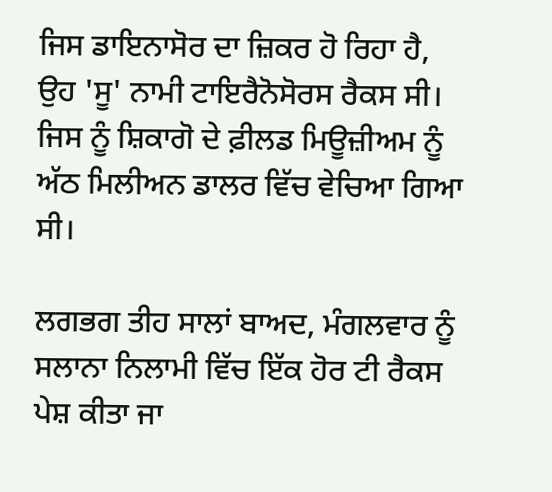ਜਿਸ ਡਾਇਨਾਸੋਰ ਦਾ ਜ਼ਿਕਰ ਹੋ ਰਿਹਾ ਹੈ, ਉਹ 'ਸੂ' ਨਾਮੀ ਟਾਇਰੈਨੋਸੋਰਸ ਰੈਕਸ ਸੀ। ਜਿਸ ਨੂੰ ਸ਼ਿਕਾਗੋ ਦੇ ਫ਼ੀਲਡ ਮਿਊਜ਼ੀਅਮ ਨੂੰ ਅੱਠ ਮਿਲੀਅਨ ਡਾਲਰ ਵਿੱਚ ਵੇਚਿਆ ਗਿਆ ਸੀ।

ਲਗਭਗ ਤੀਹ ਸਾਲਾਂ ਬਾਅਦ, ਮੰਗਲਵਾਰ ਨੂੰ ਸਲਾਨਾ ਨਿਲਾਮੀ ਵਿੱਚ ਇੱਕ ਹੋਰ ਟੀ ਰੈਕਸ ਪੇਸ਼ ਕੀਤਾ ਜਾ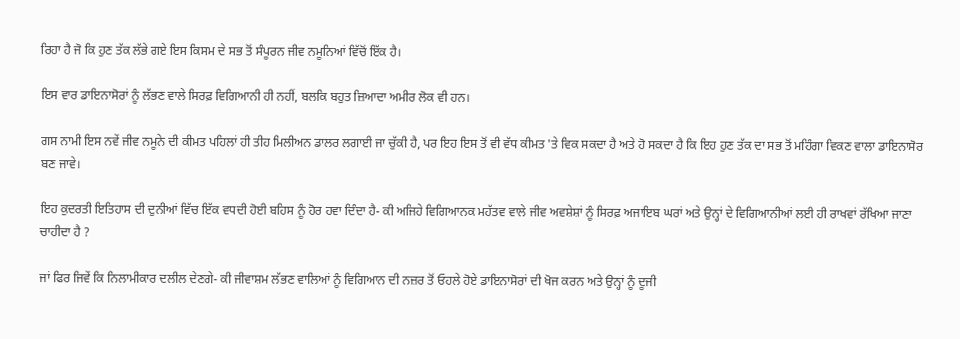ਰਿਹਾ ਹੈ ਜੋ ਕਿ ਹੁਣ ਤੱਕ ਲੱਭੇ ਗਏ ਇਸ ਕਿਸਮ ਦੇ ਸਭ ਤੋਂ ਸੰਪੂਰਨ ਜੀਵ ਨਮੂਨਿਆਂ ਵਿੱਚੋਂ ਇੱਕ ਹੈ।

ਇਸ ਵਾਰ ਡਾਇਨਾਸੋਰਾਂ ਨੂੰ ਲੱਭਣ ਵਾਲੇ ਸਿਰਫ਼ ਵਿਗਿਆਨੀ ਹੀ ਨਹੀਂ, ਬਲਕਿ ਬਹੁਤ ਜ਼ਿਆਦਾ ਅਮੀਰ ਲੋਕ ਵੀ ਹਨ।

ਗਸ ਨਾਮੀ ਇਸ ਨਵੇਂ ਜੀਵ ਨਮੂਨੇ ਦੀ ਕੀਮਤ ਪਹਿਲਾਂ ਹੀ ਤੀਹ ਮਿਲੀਅਨ ਡਾਲਰ ਲਗਾਈ ਜਾ ਚੁੱਕੀ ਹੈ, ਪਰ ਇਹ ਇਸ ਤੋਂ ਵੀ ਵੱਧ ਕੀਮਤ 'ਤੇ ਵਿਕ ਸਕਦਾ ਹੈ ਅਤੇ ਹੋ ਸਕਦਾ ਹੈ ਕਿ ਇਹ ਹੁਣ ਤੱਕ ਦਾ ਸਭ ਤੋਂ ਮਹਿੰਗਾ ਵਿਕਣ ਵਾਲਾ ਡਾਇਨਾਸੋਰ ਬਣ ਜਾਵੇ।

ਇਹ ਕੁਦਰਤੀ ਇਤਿਹਾਸ ਦੀ ਦੁਨੀਆਂ ਵਿੱਚ ਇੱਕ ਵਧਦੀ ਹੋਈ ਬਹਿਸ ਨੂੰ ਹੋਰ ਹਵਾ ਦਿੰਦਾ ਹੈ- ਕੀ ਅਜਿਹੇ ਵਿਗਿਆਨਕ ਮਹੱਤਵ ਵਾਲੇ ਜੀਵ ਅਵਸ਼ੇਸ਼ਾਂ ਨੂੰ ਸਿਰਫ਼ ਅਜਾਇਬ ਘਰਾਂ ਅਤੇ ਉਨ੍ਹਾਂ ਦੇ ਵਿਗਿਆਨੀਆਂ ਲਈ ਹੀ ਰਾਖਵਾਂ ਰੱਖਿਆ ਜਾਣਾ ਚਾਹੀਦਾ ਹੈ ?

ਜਾਂ ਫਿਰ ਜਿਵੇਂ ਕਿ ਨਿਲਾਮੀਕਾਰ ਦਲੀਲ ਦੇਣਗੇ- ਕੀ ਜੀਵਾਸ਼ਮ ਲੱਭਣ ਵਾਲਿਆਂ ਨੂੰ ਵਿਗਿਆਨ ਦੀ ਨਜ਼ਰ ਤੋਂ ਓਹਲੇ ਹੋਏ ਡਾਇਨਾਸੋਰਾਂ ਦੀ ਖੋਜ ਕਰਨ ਅਤੇ ਉਨ੍ਹਾਂ ਨੂੰ ਦੂਜੀ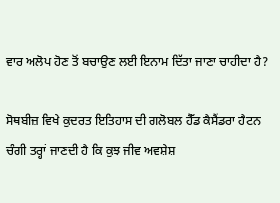ਵਾਰ ਅਲੋਪ ਹੋਣ ਤੋਂ ਬਚਾਉਣ ਲਈ ਇਨਾਮ ਦਿੱਤਾ ਜਾਣਾ ਚਾਹੀਦਾ ਹੈ?

ਸੋਥਬੀਜ਼ ਵਿਖੇ ਕੁਦਰਤ ਇਤਿਹਾਸ ਦੀ ਗਲੋਬਲ ਹੈੱਡ ਕੈਸੈਂਡਰਾ ਹੈਟਨ ਚੰਗੀ ਤਰ੍ਹਾਂ ਜਾਣਦੀ ਹੈ ਕਿ ਕੁਝ ਜੀਵ ਅਵਸ਼ੇਸ਼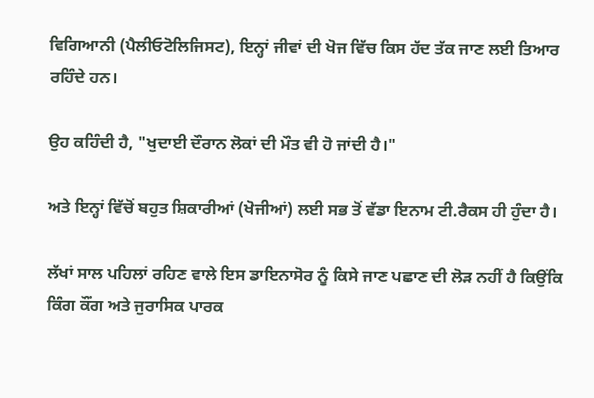ਵਿਗਿਆਨੀ (ਪੈਲੀਓਟੋਲਿਜਿਸਟ), ਇਨ੍ਹਾਂ ਜੀਵਾਂ ਦੀ ਖੋਜ ਵਿੱਚ ਕਿਸ ਹੱਦ ਤੱਕ ਜਾਣ ਲਈ ਤਿਆਰ ਰਹਿੰਦੇ ਹਨ।

ਉਹ ਕਹਿੰਦੀ ਹੈ, "ਖੁਦਾਈ ਦੌਰਾਨ ਲੋਕਾਂ ਦੀ ਮੌਤ ਵੀ ਹੋ ਜਾਂਦੀ ਹੈ।"

ਅਤੇ ਇਨ੍ਹਾਂ ਵਿੱਚੋਂ ਬਹੁਤ ਸ਼ਿਕਾਰੀਆਂ (ਖੋਜੀਆਂ) ਲਈ ਸਭ ਤੋਂ ਵੱਡਾ ਇਨਾਮ ਟੀ.ਰੈਕਸ ਹੀ ਹੁੰਦਾ ਹੈ।

ਲੱਖਾਂ ਸਾਲ ਪਹਿਲਾਂ ਰਹਿਣ ਵਾਲੇ ਇਸ ਡਾਇਨਾਸੋਰ ਨੂੰ ਕਿਸੇ ਜਾਣ ਪਛਾਣ ਦੀ ਲੋੜ ਨਹੀਂ ਹੈ ਕਿਉਂਕਿ ਕਿੰਗ ਕੌਂਗ ਅਤੇ ਜੁਰਾਸਿਕ ਪਾਰਕ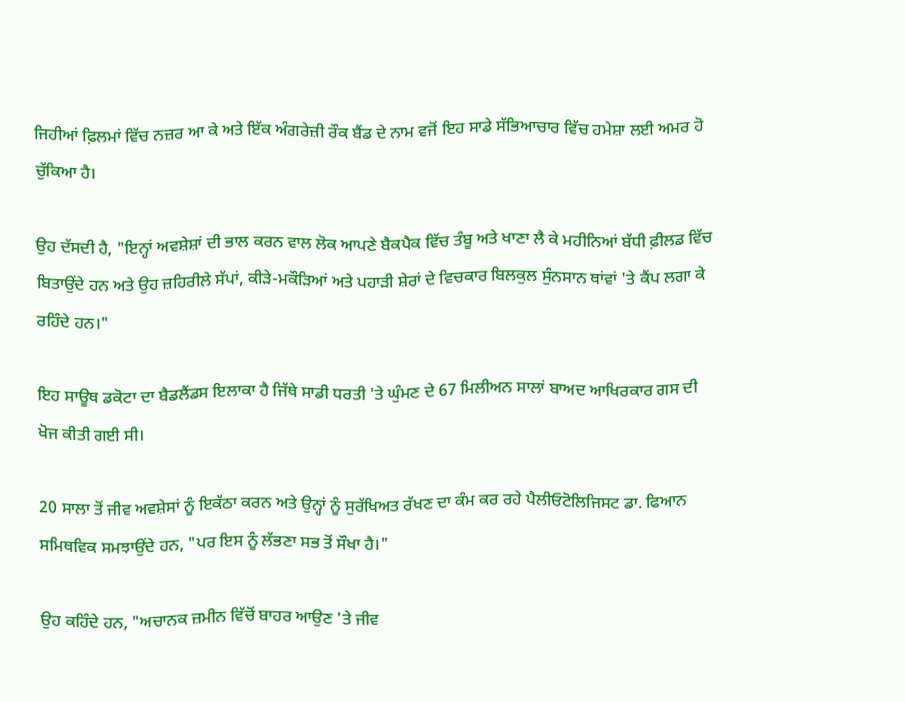ਜਿਹੀਆਂ ਫ਼ਿਲਮਾਂ ਵਿੱਚ ਨਜ਼ਰ ਆ ਕੇ ਅਤੇ ਇੱਕ ਅੰਗਰੇਜ਼ੀ ਰੌਕ ਬੈਂਡ ਦੇ ਨਾਮ ਵਜੋਂ ਇਹ ਸਾਡੇ ਸੱਭਿਆਚਾਰ ਵਿੱਚ ਹਮੇਸ਼ਾ ਲਈ ਅਮਰ ਹੋ ਚੁੱਕਿਆ ਹੈ।

ਉਹ ਦੱਸਦੀ ਹੈ, "ਇਨ੍ਹਾਂ ਅਵਸ਼ੇਸ਼ਾਂ ਦੀ ਭਾਲ ਕਰਨ ਵਾਲ ਲੋਕ ਆਪਣੇ ਬੈਕਪੈਕ ਵਿੱਚ ਤੰਬੂ ਅਤੇ ਖਾਣਾ ਲੈ ਕੇ ਮਹੀਨਿਆਂ ਬੱਧੀ ਫ਼ੀਲਡ ਵਿੱਚ ਬਿਤਾਉਂਦੇ ਹਨ ਅਤੇ ਉਹ ਜ਼ਹਿਰੀਲੇ ਸੱਪਾਂ, ਕੀੜੇ-ਮਕੌੜਿਆਂ ਅਤੇ ਪਹਾੜੀ ਸ਼ੇਰਾਂ ਦੇ ਵਿਚਕਾਰ ਬਿਲਕੁਲ ਸੁੰਨਸਾਨ ਥਾਂਵਾਂ 'ਤੇ ਕੈਂਪ ਲਗਾ ਕੇ ਰਹਿੰਦੇ ਹਨ।"

ਇਹ ਸਾਊਥ ਡਕੋਟਾ ਦਾ ਬੈਡਲੈਂਡਸ ਇਲਾਕਾ ਹੈ ਜਿੱਥੇ ਸਾਡੀ ਧਰਤੀ 'ਤੇ ਘੁੰਮਣ ਦੇ 67 ਮਿਲੀਅਨ ਸਾਲਾਂ ਬਾਅਦ ਆਖਿਰਕਾਰ ਗਸ ਦੀ ਖੋਜ ਕੀਤੀ ਗਈ ਸੀ।

20 ਸਾਲਾ ਤੋਂ ਜੀਵ ਅਵਸ਼ੇਸਾਂ ਨੂੰ ਇਕੱਠਾ ਕਰਨ ਅਤੇ ਉਨ੍ਹਾਂ ਨੂੰ ਸੁਰੱਖਿਅਤ ਰੱਖਣ ਦਾ ਕੰਮ ਕਰ ਰਹੇ ਪੈਲੀਓਟੋਲਿਜਿਸਟ ਡਾ. ਫਿਆਨ ਸਮਿਥਵਿਕ ਸਮਝਾਉਂਦੇ ਹਨ, "ਪਰ ਇਸ ਨੂੰ ਲੱਭਣਾ ਸਭ ਤੋਂ ਸੌਖਾ ਹੈ।"

ਉਹ ਕਹਿੰਦੇ ਹਨ, "ਅਚਾਨਕ ਜ਼ਮੀਨ ਵਿੱਚੋਂ ਬਾਹਰ ਆਉਣ 'ਤੇ ਜੀਵ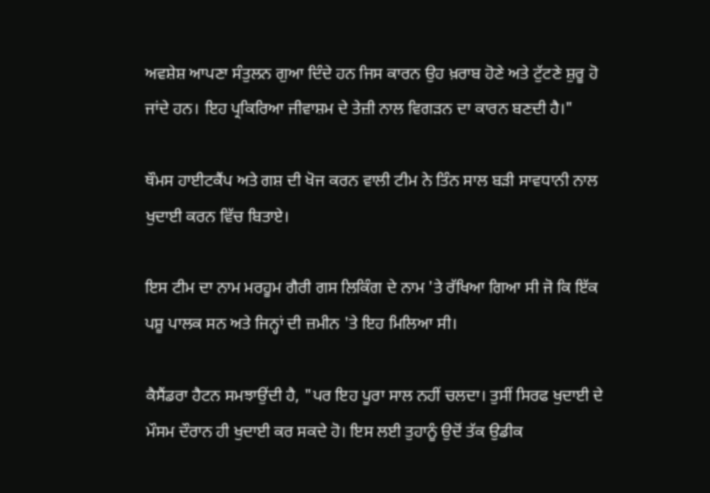ਅਵਸ਼ੇਸ਼ ਆਪਣਾ ਸੰਤੁਲਨ ਗੁਆ ਦਿੰਦੇ ਹਨ ਜਿਸ ਕਾਰਨ ਉਹ ਖ਼ਰਾਬ ਹੋਣੇ ਅਤੇ ਟੁੱਟਣੇ ਸ਼ੁਰੂ ਹੋ ਜਾਂਦੇ ਹਨ। ਇਹ ਪ੍ਰਕਿਰਿਆ ਜੀਵਾਸ਼ਮ ਦੇ ਤੇਜ਼ੀ ਨਾਲ ਵਿਗੜਨ ਦਾ ਕਾਰਨ ਬਣਦੀ ਹੈ।"

ਥੌਮਸ ਹਾਈਟਕੈਂਪ ਅਤੇ ਗਸ਼ ਦੀ ਖੋਜ ਕਰਨ ਵਾਲੀ ਟੀਮ ਨੇ ਤਿੰਨ ਸਾਲ ਬੜੀ ਸਾਵਧਾਨੀ ਨਾਲ ਖੁਦਾਈ ਕਰਨ ਵਿੱਚ ਬਿਤਾਏ।

ਇਸ ਟੀਮ ਦਾ ਨਾਮ ਮਰਹੂਮ ਗੈਰੀ ਗਸ ਲਿਕਿੰਗ ਦੇ ਨਾਮ 'ਤੇ ਰੱਖਿਆ ਗਿਆ ਸੀ ਜੋ ਕਿ ਇੱਕ ਪਸ਼ੂ ਪਾਲਕ ਸਨ ਅਤੇ ਜਿਨ੍ਹਾਂ ਦੀ ਜ਼ਮੀਨ 'ਤੇ ਇਹ ਮਿਲਿਆ ਸੀ।

ਕੈਸੈਂਡਰਾ ਹੈਟਨ ਸਮਝਾਉਂਦੀ ਹੈ, "ਪਰ ਇਹ ਪੂਰਾ ਸਾਲ ਨਹੀਂ ਚਲਦਾ। ਤੁਸੀਂ ਸਿਰਫ ਖੁਦਾਈ ਦੇ ਮੌਸਮ ਦੌਰਾਨ ਹੀ ਖੁਦਾਈ ਕਰ ਸਕਦੇ ਹੋ। ਇਸ ਲਈ ਤੁਹਾਨੂੰ ਉਦੋਂ ਤੱਕ ਉਡੀਕ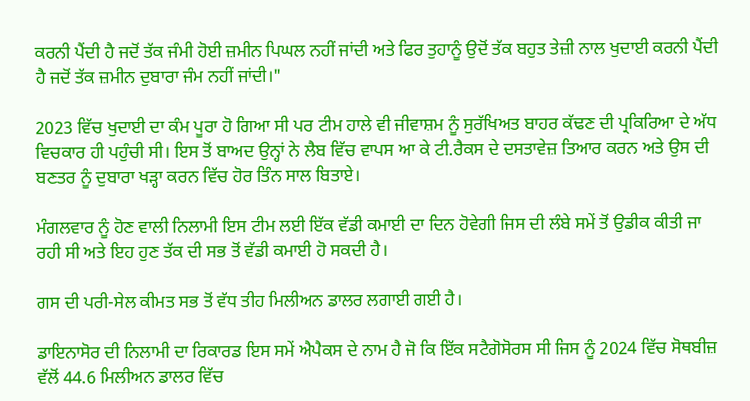ਕਰਨੀ ਪੈਂਦੀ ਹੈ ਜਦੋਂ ਤੱਕ ਜੰਮੀ ਹੋਈ ਜ਼ਮੀਨ ਪਿਘਲ ਨਹੀਂ ਜਾਂਦੀ ਅਤੇ ਫਿਰ ਤੁਹਾਨੂੰ ਉਦੋਂ ਤੱਕ ਬਹੁਤ ਤੇਜ਼ੀ ਨਾਲ ਖੁਦਾਈ ਕਰਨੀ ਪੈਂਦੀ ਹੈ ਜਦੋਂ ਤੱਕ ਜ਼ਮੀਨ ਦੁਬਾਰਾ ਜੰਮ ਨਹੀਂ ਜਾਂਦੀ।"

2023 ਵਿੱਚ ਖੁਦਾਈ ਦਾ ਕੰਮ ਪੂਰਾ ਹੋ ਗਿਆ ਸੀ ਪਰ ਟੀਮ ਹਾਲੇ ਵੀ ਜੀਵਾਸ਼ਮ ਨੂੰ ਸੁਰੱਖਿਅਤ ਬਾਹਰ ਕੱਢਣ ਦੀ ਪ੍ਰਕਿਰਿਆ ਦੇ ਅੱਧ ਵਿਚਕਾਰ ਹੀ ਪਹੁੰਚੀ ਸੀ। ਇਸ ਤੋਂ ਬਾਅਦ ਉਨ੍ਹਾਂ ਨੇ ਲੈਬ ਵਿੱਚ ਵਾਪਸ ਆ ਕੇ ਟੀ.ਰੈਕਸ ਦੇ ਦਸਤਾਵੇਜ਼ ਤਿਆਰ ਕਰਨ ਅਤੇ ਉਸ ਦੀ ਬਣਤਰ ਨੂੰ ਦੁਬਾਰਾ ਖੜ੍ਹਾ ਕਰਨ ਵਿੱਚ ਹੋਰ ਤਿੰਨ ਸਾਲ ਬਿਤਾਏ।

ਮੰਗਲਵਾਰ ਨੂੰ ਹੋਣ ਵਾਲੀ ਨਿਲਾਮੀ ਇਸ ਟੀਮ ਲਈ ਇੱਕ ਵੱਡੀ ਕਮਾਈ ਦਾ ਦਿਨ ਹੋਵੇਗੀ ਜਿਸ ਦੀ ਲੰਬੇ ਸਮੇਂ ਤੋਂ ਉਡੀਕ ਕੀਤੀ ਜਾ ਰਹੀ ਸੀ ਅਤੇ ਇਹ ਹੁਣ ਤੱਕ ਦੀ ਸਭ ਤੋਂ ਵੱਡੀ ਕਮਾਈ ਹੋ ਸਕਦੀ ਹੈ।

ਗਸ ਦੀ ਪਰੀ-ਸੇਲ ਕੀਮਤ ਸਭ ਤੋਂ ਵੱਧ ਤੀਹ ਮਿਲੀਅਨ ਡਾਲਰ ਲਗਾਈ ਗਈ ਹੈ।

ਡਾਇਨਾਸੋਰ ਦੀ ਨਿਲਾਮੀ ਦਾ ਰਿਕਾਰਡ ਇਸ ਸਮੇਂ ਐਪੈਕਸ ਦੇ ਨਾਮ ਹੈ ਜੋ ਕਿ ਇੱਕ ਸਟੈਗੋਸੋਰਸ ਸੀ ਜਿਸ ਨੂੰ 2024 ਵਿੱਚ ਸੋਥਬੀਜ਼ ਵੱਲੋਂ 44.6 ਮਿਲੀਅਨ ਡਾਲਰ ਵਿੱਚ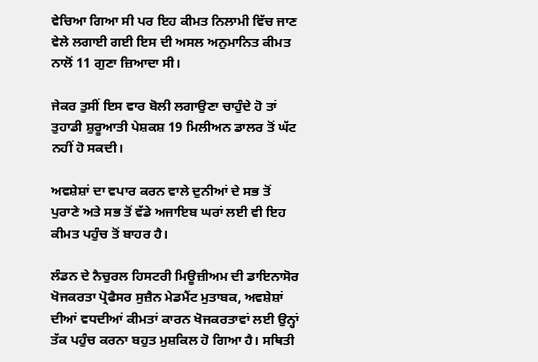ਵੇਚਿਆ ਗਿਆ ਸੀ ਪਰ ਇਹ ਕੀਮਤ ਨਿਲਾਮੀ ਵਿੱਚ ਜਾਣ ਵੇਲੇ ਲਗਾਈ ਗਈ ਇਸ ਦੀ ਅਸਲ ਅਨੁਮਾਨਿਤ ਕੀਮਤ ਨਾਲੋਂ 11 ਗੁਣਾ ਜ਼ਿਆਦਾ ਸੀ।

ਜੇਕਰ ਤੁਸੀਂ ਇਸ ਵਾਰ ਬੋਲੀ ਲਗਾਉਣਾ ਚਾਹੁੰਦੇ ਹੋ ਤਾਂ ਤੁਹਾਡੀ ਸ਼ੁਰੂਆਤੀ ਪੇਸ਼ਕਸ਼ 19 ਮਿਲੀਅਨ ਡਾਲਰ ਤੋਂ ਘੱਟ ਨਹੀਂ ਹੋ ਸਕਦੀ।

ਅਵਸ਼ੇਸ਼ਾਂ ਦਾ ਵਪਾਰ ਕਰਨ ਵਾਲੇ ਦੁਨੀਆਂ ਦੇ ਸਭ ਤੋਂ ਪੁਰਾਣੇ ਅਤੇ ਸਭ ਤੋਂ ਵੱਡੇ ਅਜਾਇਬ ਘਰਾਂ ਲਈ ਵੀ ਇਹ ਕੀਮਤ ਪਹੁੰਚ ਤੋਂ ਬਾਹਰ ਹੈ।

ਲੰਡਨ ਦੇ ਨੈਚੁਰਲ ਹਿਸਟਰੀ ਮਿਊਜ਼ੀਅਮ ਦੀ ਡਾਇਨਾਸੋਰ ਖੋਜਕਰਤਾ ਪ੍ਰੋਫੈਸਰ ਸੁਜ਼ੈਨ ਮੇਡਮੈਂਟ ਮੁਤਾਬਕ, ਅਵਸ਼ੇਸ਼ਾਂ ਦੀਆਂ ਵਧਦੀਆਂ ਕੀਮਤਾਂ ਕਾਰਨ ਖੋਜਕਰਤਾਵਾਂ ਲਈ ਉਨ੍ਹਾਂ ਤੱਕ ਪਹੁੰਚ ਕਰਨਾ ਬਹੁਤ ਮੁਸ਼ਕਿਲ ਹੋ ਗਿਆ ਹੈ। ਸਥਿਤੀ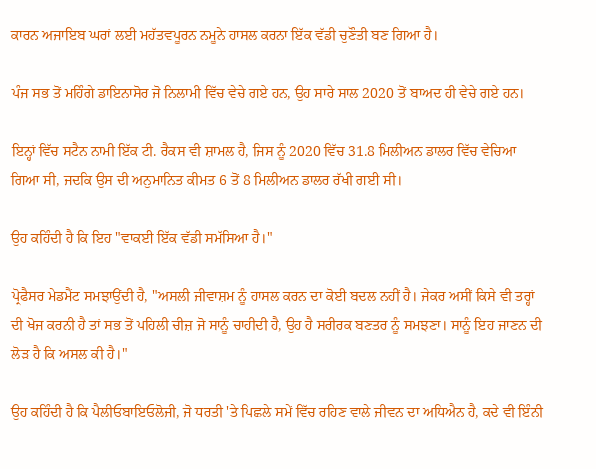ਕਾਰਨ ਅਜਾਇਬ ਘਰਾਂ ਲਈ ਮਹੱਤਵਪੂਰਨ ਨਮੂਨੇ ਹਾਸਲ ਕਰਨਾ ਇੱਕ ਵੱਡੀ ਚੁਣੌਤੀ ਬਣ ਗਿਆ ਹੈ।

ਪੰਜ ਸਭ ਤੋਂ ਮਹਿੰਗੇ ਡਾਇਨਾਸੋਰ ਜੋ ਨਿਲਾਮੀ ਵਿੱਚ ਵੇਚੇ ਗਏ ਹਨ, ਉਹ ਸਾਰੇ ਸਾਲ 2020 ਤੋਂ ਬਾਅਦ ਹੀ ਵੇਚੇ ਗਏ ਹਨ।

ਇਨ੍ਹਾਂ ਵਿੱਚ ਸਟੈਨ ਨਾਮੀ ਇੱਕ ਟੀ. ਰੈਕਸ ਵੀ ਸ਼ਾਮਲ ਹੈ, ਜਿਸ ਨੂੰ 2020 ਵਿੱਚ 31.8 ਮਿਲੀਅਨ ਡਾਲਰ ਵਿੱਚ ਵੇਚਿਆ ਗਿਆ ਸੀ, ਜਦਕਿ ਉਸ ਦੀ ਅਨੁਮਾਨਿਤ ਕੀਮਤ 6 ਤੋਂ 8 ਮਿਲੀਅਨ ਡਾਲਰ ਰੱਖੀ ਗਈ ਸੀ।

ਉਹ ਕਹਿੰਦੀ ਹੈ ਕਿ ਇਹ "ਵਾਕਈ ਇੱਕ ਵੱਡੀ ਸਮੱਸਿਆ ਹੈ।"

ਪ੍ਰੋਫੈਸਰ ਮੇਡਮੈਂਟ ਸਮਝਾਉਂਦੀ ਹੈ, "ਅਸਲੀ ਜੀਵਾਸ਼ਮ ਨੂੰ ਹਾਸਲ ਕਰਨ ਦਾ ਕੋਈ ਬਦਲ ਨਹੀਂ ਹੈ। ਜੇਕਰ ਅਸੀਂ ਕਿਸੇ ਵੀ ਤਰ੍ਹਾਂ ਦੀ ਖੋਜ ਕਰਨੀ ਹੈ ਤਾਂ ਸਭ ਤੋਂ ਪਹਿਲੀ ਚੀਜ਼ ਜੋ ਸਾਨੂੰ ਚਾਹੀਦੀ ਹੈ, ਉਹ ਹੈ ਸਰੀਰਕ ਬਣਤਰ ਨੂੰ ਸਮਝਣਾ। ਸਾਨੂੰ ਇਹ ਜਾਣਨ ਦੀ ਲੋੜ ਹੈ ਕਿ ਅਸਲ ਕੀ ਹੈ।"

ਉਹ ਕਹਿੰਦੀ ਹੈ ਕਿ ਪੈਲੀਓਬਾਇਓਲੋਜੀ, ਜੋ ਧਰਤੀ 'ਤੇ ਪਿਛਲੇ ਸਮੇਂ ਵਿੱਚ ਰਹਿਣ ਵਾਲੇ ਜੀਵਨ ਦਾ ਅਧਿਐਨ ਹੈ, ਕਦੇ ਵੀ ਇੰਨੀ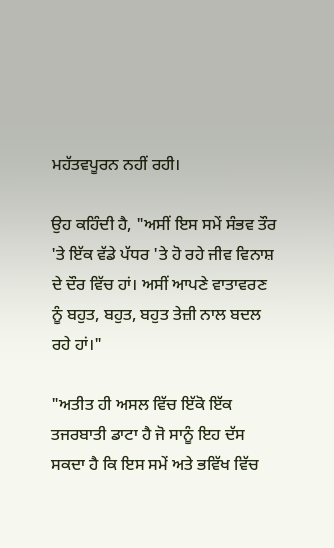ਮਹੱਤਵਪੂਰਨ ਨਹੀਂ ਰਹੀ।

ਉਹ ਕਹਿੰਦੀ ਹੈ, "ਅਸੀਂ ਇਸ ਸਮੇਂ ਸੰਭਵ ਤੌਰ 'ਤੇ ਇੱਕ ਵੱਡੇ ਪੱਧਰ 'ਤੇ ਹੋ ਰਹੇ ਜੀਵ ਵਿਨਾਸ਼ ਦੇ ਦੌਰ ਵਿੱਚ ਹਾਂ। ਅਸੀਂ ਆਪਣੇ ਵਾਤਾਵਰਣ ਨੂੰ ਬਹੁਤ, ਬਹੁਤ, ਬਹੁਤ ਤੇਜ਼ੀ ਨਾਲ ਬਦਲ ਰਹੇ ਹਾਂ।"

"ਅਤੀਤ ਹੀ ਅਸਲ ਵਿੱਚ ਇੱਕੋ ਇੱਕ ਤਜਰਬਾਤੀ ਡਾਟਾ ਹੈ ਜੋ ਸਾਨੂੰ ਇਹ ਦੱਸ ਸਕਦਾ ਹੈ ਕਿ ਇਸ ਸਮੇਂ ਅਤੇ ਭਵਿੱਖ ਵਿੱਚ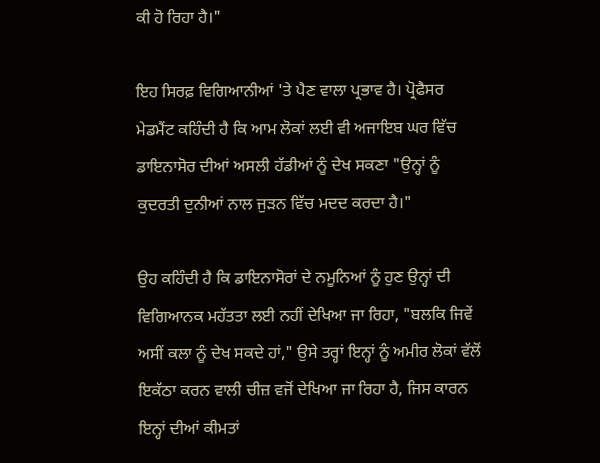ਕੀ ਹੋ ਰਿਹਾ ਹੈ।"

ਇਹ ਸਿਰਫ਼ ਵਿਗਿਆਨੀਆਂ 'ਤੇ ਪੈਣ ਵਾਲਾ ਪ੍ਰਭਾਵ ਹੈ। ਪ੍ਰੋਫੈਸਰ ਮੇਡਮੈਂਟ ਕਹਿੰਦੀ ਹੈ ਕਿ ਆਮ ਲੋਕਾਂ ਲਈ ਵੀ ਅਜਾਇਬ ਘਰ ਵਿੱਚ ਡਾਇਨਾਸੋਰ ਦੀਆਂ ਅਸਲੀ ਹੱਡੀਆਂ ਨੂੰ ਦੇਖ ਸਕਣਾ "ਉਨ੍ਹਾਂ ਨੂੰ ਕੁਦਰਤੀ ਦੁਨੀਆਂ ਨਾਲ ਜੁੜਨ ਵਿੱਚ ਮਦਦ ਕਰਦਾ ਹੈ।"

ਉਹ ਕਹਿੰਦੀ ਹੈ ਕਿ ਡਾਇਨਾਸੋਰਾਂ ਦੇ ਨਮੂਨਿਆਂ ਨੂੰ ਹੁਣ ਉਨ੍ਹਾਂ ਦੀ ਵਿਗਿਆਨਕ ਮਹੱਤਤਾ ਲਈ ਨਹੀਂ ਦੇਖਿਆ ਜਾ ਰਿਹਾ, "ਬਲਕਿ ਜਿਵੇਂ ਅਸੀਂ ਕਲਾ ਨੂੰ ਦੇਖ ਸਕਦੇ ਹਾਂ," ਉਸੇ ਤਰ੍ਹਾਂ ਇਨ੍ਹਾਂ ਨੂੰ ਅਮੀਰ ਲੋਕਾਂ ਵੱਲੋਂ ਇਕੱਠਾ ਕਰਨ ਵਾਲੀ ਚੀਜ਼ ਵਜੋਂ ਦੇਖਿਆ ਜਾ ਰਿਹਾ ਹੈ, ਜਿਸ ਕਾਰਨ ਇਨ੍ਹਾਂ ਦੀਆਂ ਕੀਮਤਾਂ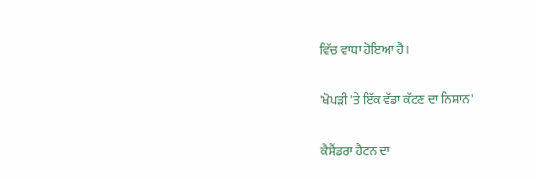ਵਿੱਚ ਵਾਧਾ ਹੋਇਆ ਹੈ।

'ਖੋਪੜੀ 'ਤੇ ਇੱਕ ਵੱਡਾ ਕੱਟਣ ਦਾ ਨਿਸ਼ਾਨ'

ਕੈਸੈਂਡਰਾ ਹੈਟਨ ਦਾ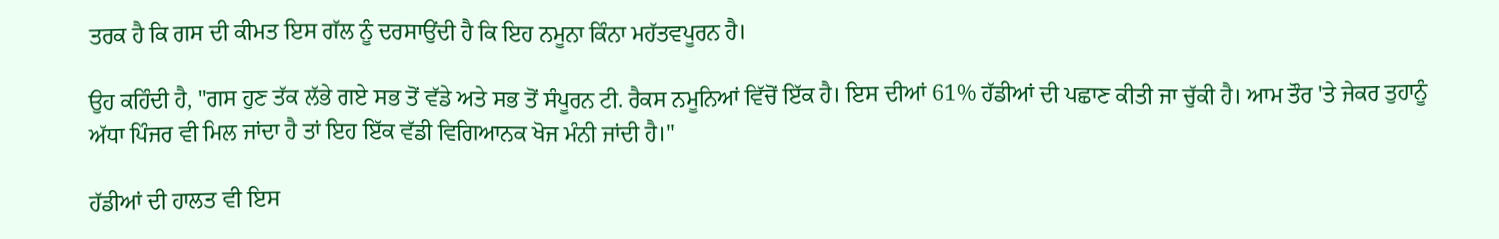ਤਰਕ ਹੈ ਕਿ ਗਸ ਦੀ ਕੀਮਤ ਇਸ ਗੱਲ ਨੂੰ ਦਰਸਾਉਂਦੀ ਹੈ ਕਿ ਇਹ ਨਮੂਨਾ ਕਿੰਨਾ ਮਹੱਤਵਪੂਰਨ ਹੈ।

ਉਹ ਕਹਿੰਦੀ ਹੈ, "ਗਸ ਹੁਣ ਤੱਕ ਲੱਭੇ ਗਏ ਸਭ ਤੋਂ ਵੱਡੇ ਅਤੇ ਸਭ ਤੋਂ ਸੰਪੂਰਨ ਟੀ. ਰੈਕਸ ਨਮੂਨਿਆਂ ਵਿੱਚੋਂ ਇੱਕ ਹੈ। ਇਸ ਦੀਆਂ 61% ਹੱਡੀਆਂ ਦੀ ਪਛਾਣ ਕੀਤੀ ਜਾ ਚੁੱਕੀ ਹੈ। ਆਮ ਤੌਰ 'ਤੇ ਜੇਕਰ ਤੁਹਾਨੂੰ ਅੱਧਾ ਪਿੰਜਰ ਵੀ ਮਿਲ ਜਾਂਦਾ ਹੈ ਤਾਂ ਇਹ ਇੱਕ ਵੱਡੀ ਵਿਗਿਆਨਕ ਖੋਜ ਮੰਨੀ ਜਾਂਦੀ ਹੈ।"

ਹੱਡੀਆਂ ਦੀ ਹਾਲਤ ਵੀ ਇਸ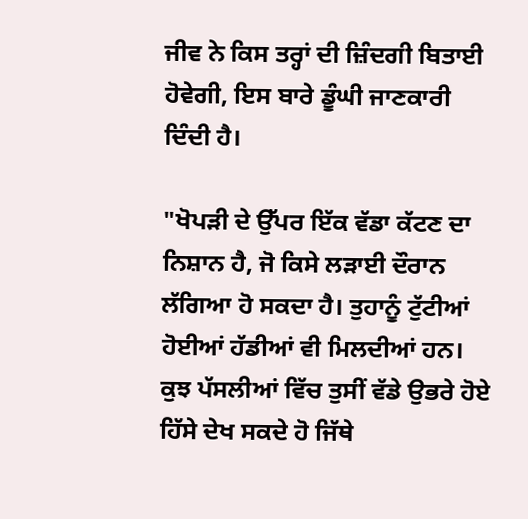ਜੀਵ ਨੇ ਕਿਸ ਤਰ੍ਹਾਂ ਦੀ ਜ਼ਿੰਦਗੀ ਬਿਤਾਈ ਹੋਵੇਗੀ, ਇਸ ਬਾਰੇ ਡੂੰਘੀ ਜਾਣਕਾਰੀ ਦਿੰਦੀ ਹੈ।

"ਖੋਪੜੀ ਦੇ ਉੱਪਰ ਇੱਕ ਵੱਡਾ ਕੱਟਣ ਦਾ ਨਿਸ਼ਾਨ ਹੈ, ਜੋ ਕਿਸੇ ਲੜਾਈ ਦੌਰਾਨ ਲੱਗਿਆ ਹੋ ਸਕਦਾ ਹੈ। ਤੁਹਾਨੂੰ ਟੁੱਟੀਆਂ ਹੋਈਆਂ ਹੱਡੀਆਂ ਵੀ ਮਿਲਦੀਆਂ ਹਨ। ਕੁਝ ਪੱਸਲੀਆਂ ਵਿੱਚ ਤੁਸੀਂ ਵੱਡੇ ਉਭਰੇ ਹੋਏ ਹਿੱਸੇ ਦੇਖ ਸਕਦੇ ਹੋ ਜਿੱਥੇ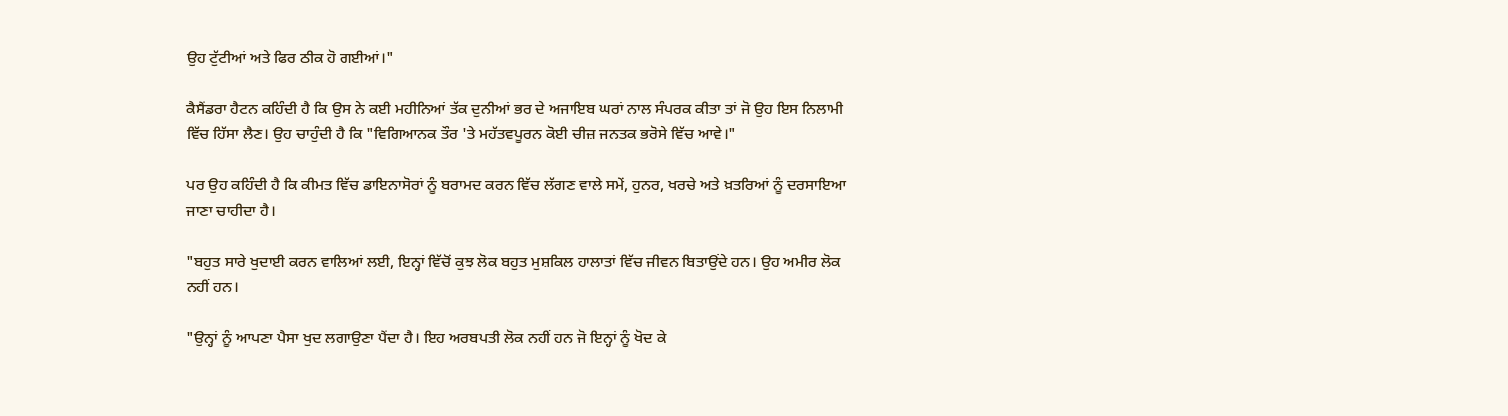ਉਹ ਟੁੱਟੀਆਂ ਅਤੇ ਫਿਰ ਠੀਕ ਹੋ ਗਈਆਂ।"

ਕੈਸੈਂਡਰਾ ਹੈਟਨ ਕਹਿੰਦੀ ਹੈ ਕਿ ਉਸ ਨੇ ਕਈ ਮਹੀਨਿਆਂ ਤੱਕ ਦੁਨੀਆਂ ਭਰ ਦੇ ਅਜਾਇਬ ਘਰਾਂ ਨਾਲ ਸੰਪਰਕ ਕੀਤਾ ਤਾਂ ਜੋ ਉਹ ਇਸ ਨਿਲਾਮੀ ਵਿੱਚ ਹਿੱਸਾ ਲੈਣ। ਉਹ ਚਾਹੁੰਦੀ ਹੈ ਕਿ "ਵਿਗਿਆਨਕ ਤੌਰ 'ਤੇ ਮਹੱਤਵਪੂਰਨ ਕੋਈ ਚੀਜ਼ ਜਨਤਕ ਭਰੋਸੇ ਵਿੱਚ ਆਵੇ।"

ਪਰ ਉਹ ਕਹਿੰਦੀ ਹੈ ਕਿ ਕੀਮਤ ਵਿੱਚ ਡਾਇਨਾਸੋਰਾਂ ਨੂੰ ਬਰਾਮਦ ਕਰਨ ਵਿੱਚ ਲੱਗਣ ਵਾਲੇ ਸਮੇਂ, ਹੁਨਰ, ਖਰਚੇ ਅਤੇ ਖ਼ਤਰਿਆਂ ਨੂੰ ਦਰਸਾਇਆ ਜਾਣਾ ਚਾਹੀਦਾ ਹੈ।

"ਬਹੁਤ ਸਾਰੇ ਖੁਦਾਈ ਕਰਨ ਵਾਲਿਆਂ ਲਈ, ਇਨ੍ਹਾਂ ਵਿੱਚੋਂ ਕੁਝ ਲੋਕ ਬਹੁਤ ਮੁਸ਼ਕਿਲ ਹਾਲਾਤਾਂ ਵਿੱਚ ਜੀਵਨ ਬਿਤਾਉਂਦੇ ਹਨ। ਉਹ ਅਮੀਰ ਲੋਕ ਨਹੀਂ ਹਨ।

"ਉਨ੍ਹਾਂ ਨੂੰ ਆਪਣਾ ਪੈਸਾ ਖੁਦ ਲਗਾਉਣਾ ਪੈਂਦਾ ਹੈ। ਇਹ ਅਰਬਪਤੀ ਲੋਕ ਨਹੀਂ ਹਨ ਜੋ ਇਨ੍ਹਾਂ ਨੂੰ ਖੋਦ ਕੇ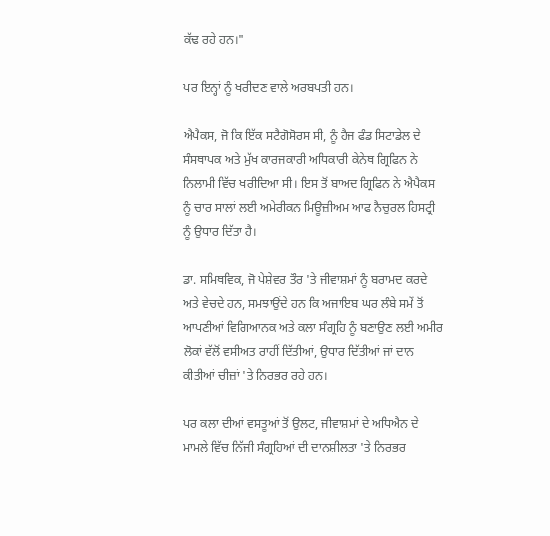ਕੱਢ ਰਹੇ ਹਨ।"

ਪਰ ਇਨ੍ਹਾਂ ਨੂੰ ਖਰੀਦਣ ਵਾਲੇ ਅਰਬਪਤੀ ਹਨ।

ਐਪੈਕਸ, ਜੋ ਕਿ ਇੱਕ ਸਟੈਗੋਸੋਰਸ ਸੀ, ਨੂੰ ਹੈਜ ਫੰਡ ਸਿਟਾਡੇਲ ਦੇ ਸੰਸਥਾਪਕ ਅਤੇ ਮੁੱਖ ਕਾਰਜਕਾਰੀ ਅਧਿਕਾਰੀ ਕੇਨੇਥ ਗ੍ਰਿਫਿਨ ਨੇ ਨਿਲਾਮੀ ਵਿੱਚ ਖਰੀਦਿਆ ਸੀ। ਇਸ ਤੋਂ ਬਾਅਦ ਗ੍ਰਿਫਿਨ ਨੇ ਐਪੈਕਸ ਨੂੰ ਚਾਰ ਸਾਲਾਂ ਲਈ ਅਮੇਰੀਕਨ ਮਿਊਜ਼ੀਅਮ ਆਫ ਨੈਚੁਰਲ ਹਿਸਟ੍ਰੀ ਨੂੰ ਉਧਾਰ ਦਿੱਤਾ ਹੈ।

ਡਾ. ਸਮਿਥਵਿਕ, ਜੋ ਪੇਸ਼ੇਵਰ ਤੌਰ 'ਤੇ ਜੀਵਾਸ਼ਮਾਂ ਨੂੰ ਬਰਾਮਦ ਕਰਦੇ ਅਤੇ ਵੇਚਦੇ ਹਨ, ਸਮਝਾਉਂਦੇ ਹਨ ਕਿ ਅਜਾਇਬ ਘਰ ਲੰਬੇ ਸਮੇਂ ਤੋਂ ਆਪਣੀਆਂ ਵਿਗਿਆਨਕ ਅਤੇ ਕਲਾ ਸੰਗ੍ਰਹਿ ਨੂੰ ਬਣਾਉਣ ਲਈ ਅਮੀਰ ਲੋਕਾਂ ਵੱਲੋਂ ਵਸੀਅਤ ਰਾਹੀਂ ਦਿੱਤੀਆਂ, ਉਧਾਰ ਦਿੱਤੀਆਂ ਜਾਂ ਦਾਨ ਕੀਤੀਆਂ ਚੀਜ਼ਾਂ 'ਤੇ ਨਿਰਭਰ ਰਹੇ ਹਨ।

ਪਰ ਕਲਾ ਦੀਆਂ ਵਸਤੂਆਂ ਤੋਂ ਉਲਟ, ਜੀਵਾਸ਼ਮਾਂ ਦੇ ਅਧਿਐਨ ਦੇ ਮਾਮਲੇ ਵਿੱਚ ਨਿੱਜੀ ਸੰਗ੍ਰਹਿਆਂ ਦੀ ਦਾਨਸ਼ੀਲਤਾ 'ਤੇ ਨਿਰਭਰ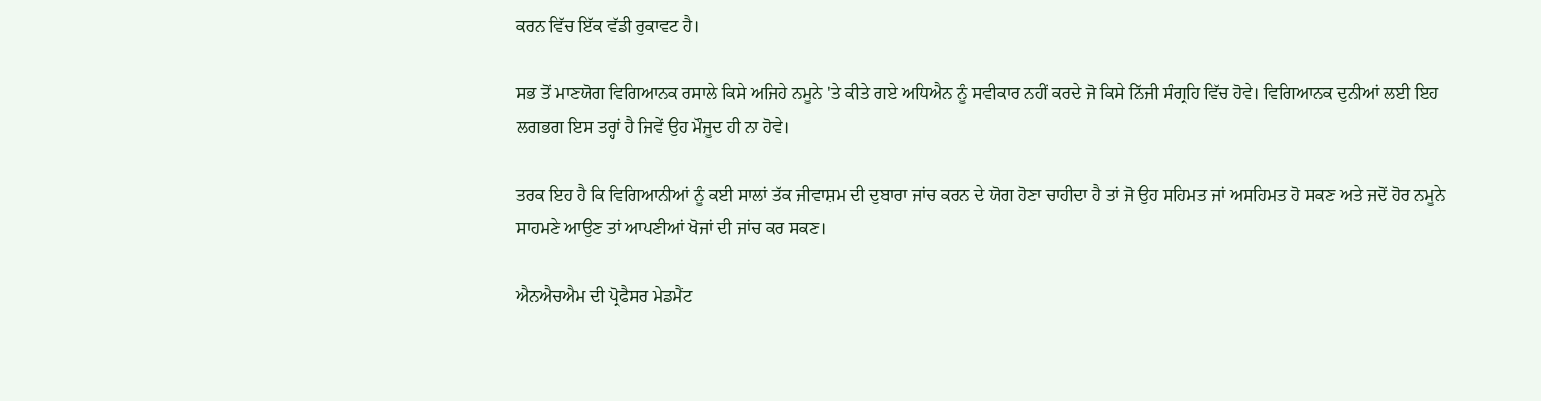ਕਰਨ ਵਿੱਚ ਇੱਕ ਵੱਡੀ ਰੁਕਾਵਟ ਹੈ।

ਸਭ ਤੋਂ ਮਾਣਯੋਗ ਵਿਗਿਆਨਕ ਰਸਾਲੇ ਕਿਸੇ ਅਜਿਹੇ ਨਮੂਨੇ 'ਤੇ ਕੀਤੇ ਗਏ ਅਧਿਐਨ ਨੂੰ ਸਵੀਕਾਰ ਨਹੀਂ ਕਰਦੇ ਜੋ ਕਿਸੇ ਨਿੱਜੀ ਸੰਗ੍ਰਹਿ ਵਿੱਚ ਹੋਵੇ। ਵਿਗਿਆਨਕ ਦੁਨੀਆਂ ਲਈ ਇਹ ਲਗਭਗ ਇਸ ਤਰ੍ਹਾਂ ਹੈ ਜਿਵੇਂ ਉਹ ਮੌਜੂਦ ਹੀ ਨਾ ਹੋਵੇ।

ਤਰਕ ਇਹ ਹੈ ਕਿ ਵਿਗਿਆਨੀਆਂ ਨੂੰ ਕਈ ਸਾਲਾਂ ਤੱਕ ਜੀਵਾਸ਼ਮ ਦੀ ਦੁਬਾਰਾ ਜਾਂਚ ਕਰਨ ਦੇ ਯੋਗ ਹੋਣਾ ਚਾਹੀਦਾ ਹੈ ਤਾਂ ਜੋ ਉਹ ਸਹਿਮਤ ਜਾਂ ਅਸਹਿਮਤ ਹੋ ਸਕਣ ਅਤੇ ਜਦੋਂ ਹੋਰ ਨਮੂਨੇ ਸਾਹਮਣੇ ਆਉਣ ਤਾਂ ਆਪਣੀਆਂ ਖੋਜਾਂ ਦੀ ਜਾਂਚ ਕਰ ਸਕਣ।

ਐਨਐਚਐਮ ਦੀ ਪ੍ਰੋਫੈਸਰ ਮੇਡਮੈਂਟ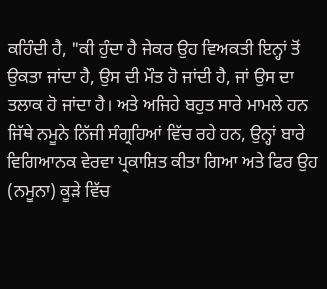ਕਹਿੰਦੀ ਹੈ, "ਕੀ ਹੁੰਦਾ ਹੈ ਜੇਕਰ ਉਹ ਵਿਅਕਤੀ ਇਨ੍ਹਾਂ ਤੋਂ ਉਕਤਾ ਜਾਂਦਾ ਹੈ, ਉਸ ਦੀ ਮੌਤ ਹੋ ਜਾਂਦੀ ਹੈ, ਜਾਂ ਉਸ ਦਾ ਤਲਾਕ ਹੋ ਜਾਂਦਾ ਹੈ। ਅਤੇ ਅਜਿਹੇ ਬਹੁਤ ਸਾਰੇ ਮਾਮਲੇ ਹਨ ਜਿੱਥੇ ਨਮੂਨੇ ਨਿੱਜੀ ਸੰਗ੍ਰਹਿਆਂ ਵਿੱਚ ਰਹੇ ਹਨ, ਉਨ੍ਹਾਂ ਬਾਰੇ ਵਿਗਿਆਨਕ ਵੇਰਵਾ ਪ੍ਰਕਾਸ਼ਿਤ ਕੀਤਾ ਗਿਆ ਅਤੇ ਫਿਰ ਉਹ (ਨਮੂਨਾ) ਕੂੜੇ ਵਿੱਚ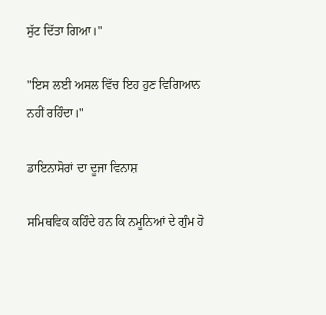ਸੁੱਟ ਦਿੱਤਾ ਗਿਆ।"

"ਇਸ ਲਈ ਅਸਲ ਵਿੱਚ ਇਹ ਹੁਣ ਵਿਗਿਆਨ ਨਹੀਂ ਰਹਿੰਦਾ।"

ਡਾਇਨਾਸੋਰਾਂ ਦਾ ਦੂਜਾ ਵਿਨਾਸ਼

ਸਮਿਥਵਿਕ ਕਹਿੰਦੇ ਹਨ ਕਿ ਨਮੂਨਿਆਂ ਦੇ ਗੁੰਮ ਹੋ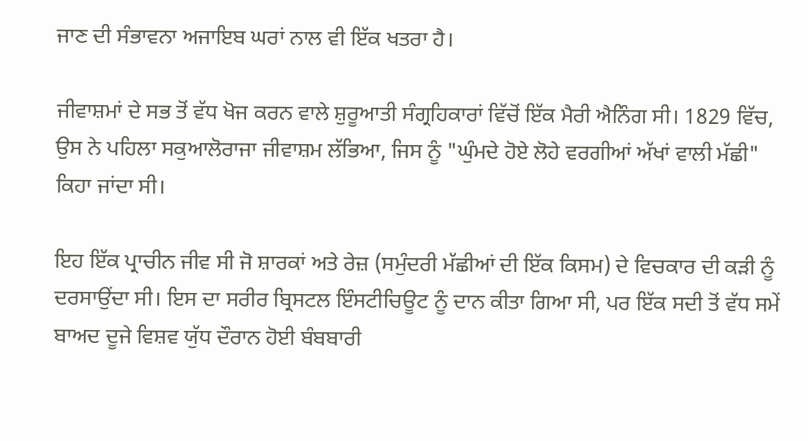ਜਾਣ ਦੀ ਸੰਭਾਵਨਾ ਅਜਾਇਬ ਘਰਾਂ ਨਾਲ ਵੀ ਇੱਕ ਖਤਰਾ ਹੈ।

ਜੀਵਾਸ਼ਮਾਂ ਦੇ ਸਭ ਤੋਂ ਵੱਧ ਖੋਜ ਕਰਨ ਵਾਲੇ ਸ਼ੁਰੂਆਤੀ ਸੰਗ੍ਰਹਿਕਾਰਾਂ ਵਿੱਚੋਂ ਇੱਕ ਮੈਰੀ ਐਨਿੰਗ ਸੀ। 1829 ਵਿੱਚ, ਉਸ ਨੇ ਪਹਿਲਾ ਸਕੁਆਲੋਰਾਜਾ ਜੀਵਾਸ਼ਮ ਲੱਭਿਆ, ਜਿਸ ਨੂੰ "ਘੁੰਮਦੇ ਹੋਏ ਲੋਹੇ ਵਰਗੀਆਂ ਅੱਖਾਂ ਵਾਲੀ ਮੱਛੀ" ਕਿਹਾ ਜਾਂਦਾ ਸੀ।

ਇਹ ਇੱਕ ਪ੍ਰਾਚੀਨ ਜੀਵ ਸੀ ਜੋ ਸ਼ਾਰਕਾਂ ਅਤੇ ਰੇਜ਼ (ਸਮੁੰਦਰੀ ਮੱਛੀਆਂ ਦੀ ਇੱਕ ਕਿਸਮ) ਦੇ ਵਿਚਕਾਰ ਦੀ ਕੜੀ ਨੂੰ ਦਰਸਾਉਂਦਾ ਸੀ। ਇਸ ਦਾ ਸਰੀਰ ਬ੍ਰਿਸਟਲ ਇੰਸਟੀਚਿਊਟ ਨੂੰ ਦਾਨ ਕੀਤਾ ਗਿਆ ਸੀ, ਪਰ ਇੱਕ ਸਦੀ ਤੋਂ ਵੱਧ ਸਮੇਂ ਬਾਅਦ ਦੂਜੇ ਵਿਸ਼ਵ ਯੁੱਧ ਦੌਰਾਨ ਹੋਈ ਬੰਬਬਾਰੀ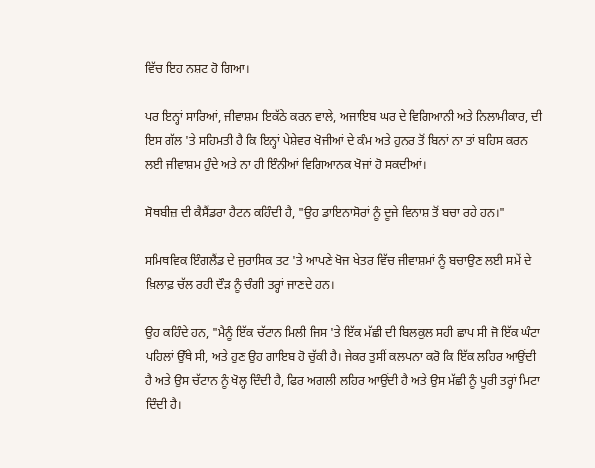ਵਿੱਚ ਇਹ ਨਸ਼ਟ ਹੋ ਗਿਆ।

ਪਰ ਇਨ੍ਹਾਂ ਸਾਰਿਆਂ, ਜੀਵਾਸ਼ਮ ਇਕੱਠੇ ਕਰਨ ਵਾਲੇ, ਅਜਾਇਬ ਘਰ ਦੇ ਵਿਗਿਆਨੀ ਅਤੇ ਨਿਲਾਮੀਕਾਰ, ਦੀ ਇਸ ਗੱਲ 'ਤੇ ਸਹਿਮਤੀ ਹੈ ਕਿ ਇਨ੍ਹਾਂ ਪੇਸ਼ੇਵਰ ਖੋਜੀਆਂ ਦੇ ਕੰਮ ਅਤੇ ਹੁਨਰ ਤੋਂ ਬਿਨਾਂ ਨਾ ਤਾਂ ਬਹਿਸ ਕਰਨ ਲਈ ਜੀਵਾਸ਼ਮ ਹੁੰਦੇ ਅਤੇ ਨਾ ਹੀ ਇੰਨੀਆਂ ਵਿਗਿਆਨਕ ਖੋਜਾਂ ਹੋ ਸਕਦੀਆਂ।

ਸੋਥਬੀਜ਼ ਦੀ ਕੈਸੈਂਡਰਾ ਹੈਟਨ ਕਹਿੰਦੀ ਹੈ, "ਉਹ ਡਾਇਨਾਸੋਰਾਂ ਨੂੰ ਦੂਜੇ ਵਿਨਾਸ਼ ਤੋਂ ਬਚਾ ਰਹੇ ਹਨ।"

ਸਮਿਥਵਿਕ ਇੰਗਲੈਂਡ ਦੇ ਜੁਰਾਸਿਕ ਤਟ 'ਤੇ ਆਪਣੇ ਖੋਜ ਖੇਤਰ ਵਿੱਚ ਜੀਵਾਸ਼ਮਾਂ ਨੂੰ ਬਚਾਉਣ ਲਈ ਸਮੇਂ ਦੇ ਖ਼ਿਲਾਫ਼ ਚੱਲ ਰਹੀ ਦੌੜ ਨੂੰ ਚੰਗੀ ਤਰ੍ਹਾਂ ਜਾਣਦੇ ਹਨ।

ਉਹ ਕਹਿੰਦੇ ਹਨ, "ਮੈਨੂੰ ਇੱਕ ਚੱਟਾਨ ਮਿਲੀ ਜਿਸ 'ਤੇ ਇੱਕ ਮੱਛੀ ਦੀ ਬਿਲਕੁਲ ਸਹੀ ਛਾਪ ਸੀ ਜੋ ਇੱਕ ਘੰਟਾ ਪਹਿਲਾਂ ਉੱਥੇ ਸੀ, ਅਤੇ ਹੁਣ ਉਹ ਗਾਇਬ ਹੋ ਚੁੱਕੀ ਹੈ। ਜੇਕਰ ਤੁਸੀਂ ਕਲਪਨਾ ਕਰੋ ਕਿ ਇੱਕ ਲਹਿਰ ਆਉਂਦੀ ਹੈ ਅਤੇ ਉਸ ਚੱਟਾਨ ਨੂੰ ਖੋਲ੍ਹ ਦਿੰਦੀ ਹੈ, ਫਿਰ ਅਗਲੀ ਲਹਿਰ ਆਉਂਦੀ ਹੈ ਅਤੇ ਉਸ ਮੱਛੀ ਨੂੰ ਪੂਰੀ ਤਰ੍ਹਾਂ ਮਿਟਾ ਦਿੰਦੀ ਹੈ।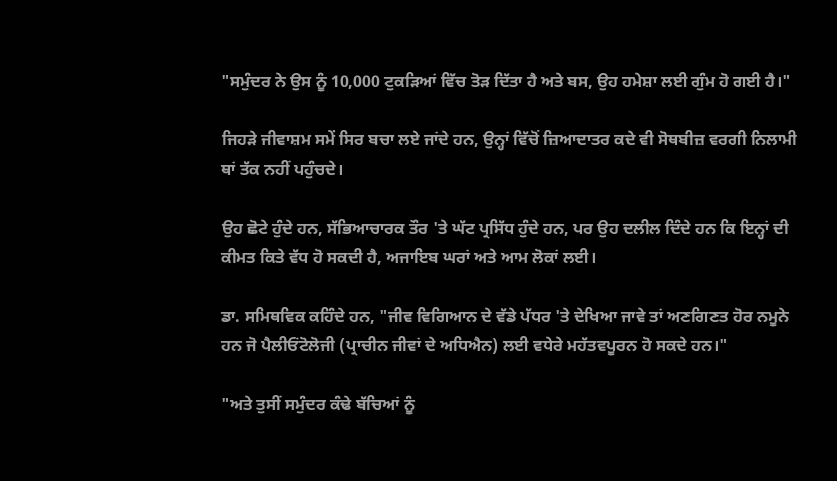"ਸਮੁੰਦਰ ਨੇ ਉਸ ਨੂੰ 10,000 ਟੁਕੜਿਆਂ ਵਿੱਚ ਤੋੜ ਦਿੱਤਾ ਹੈ ਅਤੇ ਬਸ, ਉਹ ਹਮੇਸ਼ਾ ਲਈ ਗੁੰਮ ਹੋ ਗਈ ਹੈ।"

ਜਿਹੜੇ ਜੀਵਾਸ਼ਮ ਸਮੇਂ ਸਿਰ ਬਚਾ ਲਏ ਜਾਂਦੇ ਹਨ, ਉਨ੍ਹਾਂ ਵਿੱਚੋਂ ਜ਼ਿਆਦਾਤਰ ਕਦੇ ਵੀ ਸੋਥਬੀਜ਼ ਵਰਗੀ ਨਿਲਾਮੀ ਥਾਂ ਤੱਕ ਨਹੀਂ ਪਹੁੰਚਦੇ।

ਉਹ ਛੋਟੇ ਹੁੰਦੇ ਹਨ, ਸੱਭਿਆਚਾਰਕ ਤੌਰ 'ਤੇ ਘੱਟ ਪ੍ਰਸਿੱਧ ਹੁੰਦੇ ਹਨ, ਪਰ ਉਹ ਦਲੀਲ ਦਿੰਦੇ ਹਨ ਕਿ ਇਨ੍ਹਾਂ ਦੀ ਕੀਮਤ ਕਿਤੇ ਵੱਧ ਹੋ ਸਕਦੀ ਹੈ, ਅਜਾਇਬ ਘਰਾਂ ਅਤੇ ਆਮ ਲੋਕਾਂ ਲਈ।

ਡਾ. ਸਮਿਥਵਿਕ ਕਹਿੰਦੇ ਹਨ, "ਜੀਵ ਵਿਗਿਆਨ ਦੇ ਵੱਡੇ ਪੱਧਰ 'ਤੇ ਦੇਖਿਆ ਜਾਵੇ ਤਾਂ ਅਣਗਿਣਤ ਹੋਰ ਨਮੂਨੇ ਹਨ ਜੋ ਪੈਲੀਓਂਟੋਲੋਜੀ (ਪ੍ਰਾਚੀਨ ਜੀਵਾਂ ਦੇ ਅਧਿਐਨ) ਲਈ ਵਧੇਰੇ ਮਹੱਤਵਪੂਰਨ ਹੋ ਸਕਦੇ ਹਨ।"

"ਅਤੇ ਤੁਸੀਂ ਸਮੁੰਦਰ ਕੰਢੇ ਬੱਚਿਆਂ ਨੂੰ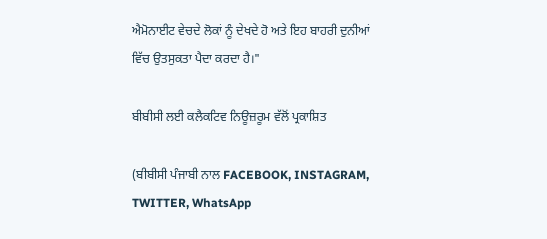ਐਮੋਨਾਈਟ ਵੇਚਦੇ ਲੋਕਾਂ ਨੂੰ ਦੇਖਦੇ ਹੋ ਅਤੇ ਇਹ ਬਾਹਰੀ ਦੁਨੀਆਂ ਵਿੱਚ ਉਤਸੁਕਤਾ ਪੈਦਾ ਕਰਦਾ ਹੈ।"

ਬੀਬੀਸੀ ਲਈ ਕਲੈਕਟਿਵ ਨਿਊਜ਼ਰੂਮ ਵੱਲੋਂ ਪ੍ਰਕਾਸ਼ਿਤ

(ਬੀਬੀਸੀ ਪੰਜਾਬੀ ਨਾਲ FACEBOOK, INSTAGRAM, TWITTER, WhatsApp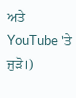ਅਤੇ YouTube 'ਤੇ ਜੁੜੋ।)